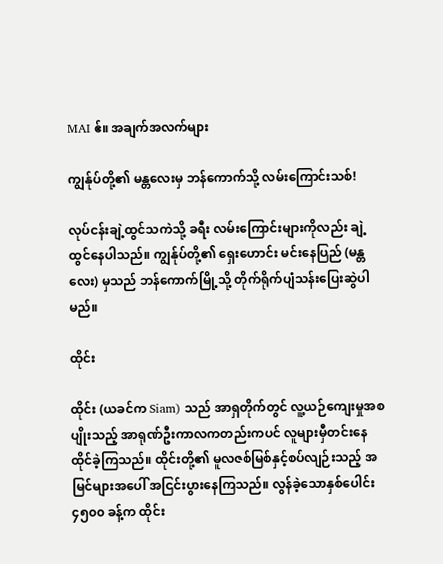MAI ဧ်။ အချက်အလက်များ

ကျွန်ုပ်တို့၏ မန္တလေးမှ ဘန်ကောက်သို့ လမ်းကြောင်းသစ်!

လုပ်ငန်းချဲ့ထွင်သကဲသို့ ခရီး လမ်းကြောင်းများကိုလည်း ချဲ့ထွင်နေပါသည်။ ကျွန်ုပ်တို့၏ ရှေးဟောင်း မင်းနေပြည် (မန္တလေး) မှသည် ဘန်ကောက်မြို့သို့ တိုက်ရိုက်ပျံသန်းပြေးဆွဲပါမည်။

ထိုင်း

ထိုင်း (ယခင်က Siam) သည် အာရှတိုက်တွင် လူ့ယဉ်ကျေးမှုအစပျိုးသည့် အာရုဏ်ဦးကာလကတည်းကပင် လူများမှီတင်းနေထိုင်ခဲ့ကြသည်။ ထိုင်းတို့၏ မူလဇစ်မြစ်နှင့်စပ်လျဉ်းသည့် အမြင်များအပေါ် အငြင်းပွားနေကြသည်။ လွန်ခဲ့သောနှစ်ပေါင်း ၄၅၀၀ ခန့်က ထိုင်း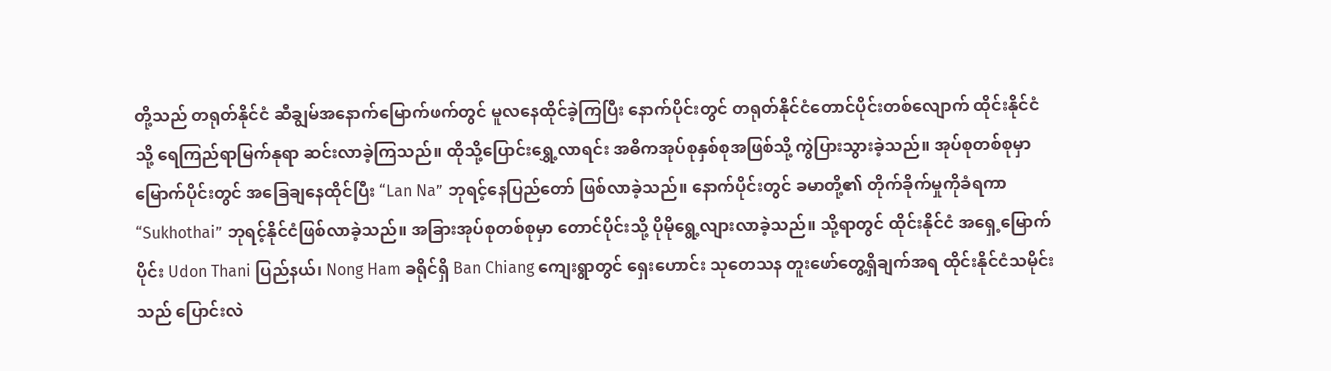တို့သည် တရုတ်နိုင်ငံ ဆီချွမ်အနောက်မြောက်ဖက်တွင် မူလနေထိုင်ခဲ့ကြပြီး နောက်ပိုင်းတွင် တရုတ်နိုင်ငံတောင်ပိုင်းတစ်လျောက် ထိုင်းနိုင်ငံသို့ ရေကြည်ရာမြက်နုရာ ဆင်းလာခဲ့ကြသည်။ ထိုသို့ပြောင်းရွှေ့လာရင်း အဓိကအုပ်စုနှစ်စုအဖြစ်သို့ ကွဲပြားသွားခဲ့သည်။ အုပ်စုတစ်စုမှာ မြောက်ပိုင်းတွင် အခြေချနေထိုင်ပြီး “Lan Na” ဘုရင့်နေပြည်တော် ဖြစ်လာခဲ့သည်။ နောက်ပိုင်းတွင် ခမာတို့၏ တိုက်ခိုက်မှုကိုခံရကာ “Sukhothai” ဘုရင့်နိုင်ငံဖြစ်လာခဲ့သည်။ အခြားအုပ်စုတစ်စုမှာ တောင်ပိုင်းသို့ ပိုမိုရွေ့လျားလာခဲ့သည်။ သို့ရာတွင် ထိုင်းနိုင်ငံ အရှေ့မြောက်ပိုင်း Udon Thani ပြည်နယ်၊ Nong Ham ခရိုင်ရှိ Ban Chiang ကျေးရွာတွင် ရှေးဟောင်း သုတေသန တူးဖော်တွေ့ရှိချက်အရ ထိုင်းနိုင်ငံသမိုင်းသည် ပြောင်းလဲ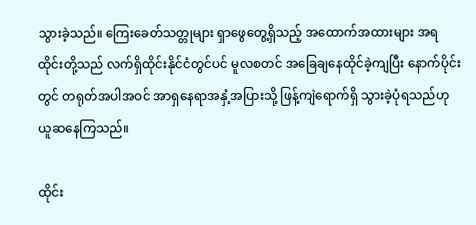သွားခဲ့သည်။ ကြေးခေတ်သတ္တုများ ရှာဖွေတွေ့ရှိသည့် အထောက်အထားများ အရ ထိုင်းတို့သည် လက်ရှိထိုင်းနိုင်ငံတွင်ပင် မူလစတင် အခြေချနေထိုင်ခဲ့ကျပြီး နောက်ပိုင်းတွင် တရုတ်အပါအဝင် အာရှနေရာအနှံ့အပြားသို့ ဖြန့်ကျဲရောက်ရှိ သွားခဲ့ပုံရသည်ဟု ယူဆနေကြသည်။

ထိုင်း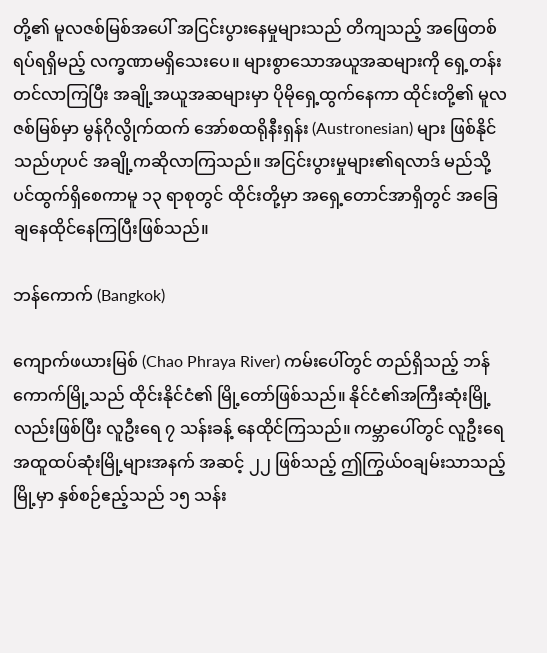တို့၏ မူလဇစ်မြစ်အပေါ် အငြင်းပွားနေမှုများသည် တိကျသည့် အဖြေတစ်ရပ်ရရှိမည့် လက္ခဏာမရှိသေးပေ။ များစွာသောအယူအဆများကို ရှေ့တန်းတင်လာကြပြီး အချို့အယူအဆများမှာ ပိုမိုရှေ့ထွက်နေကာ ထိုင်းတို့၏ မူလဇစ်မြစ်မှာ မွန်ဂိုလွိုက်ထက် အော်စထရိုနီးရှန်း (Austronesian) များ ဖြစ်နိုင်သည်ဟုပင် အချို့ကဆိုလာကြသည်။ အငြင်းပွားမှုများ၏ရလာဒ် မည်သို့ပင်ထွက်ရှိစေကာမူ ၁၃ ရာစုတွင် ထိုင်းတို့မှာ အရှေ့တောင်အာရှိတွင် အခြေချနေထိုင်နေကြပြီးဖြစ်သည်။

ဘန်ကောက် (Bangkok)

ကျောက်ဖယားမြစ် (Chao Phraya River) ကမ်းပေါ်တွင် တည်ရှိသည့် ဘန်ကောက်မြို့သည် ထိုင်းနိုင်ငံ၏ မြို့တော်ဖြစ်သည်။ နိုင်ငံ၏အကြီးဆုံးမြို့လည်းဖြစ်ပြီး လူဦးရေ ၇ သန်းခန့် နေထိုင်ကြသည်။ ကမ္ဘာပေါ်တွင် လူဦးရေအထူထပ်ဆုံးမြို့များအနက် အဆင့် ၂၂ ဖြစ်သည့် ဤကြွယ်ဝချမ်းသာသည့်မြို့မှာ နှစ်စဉ်ဧည့်သည် ၁၅ သန်း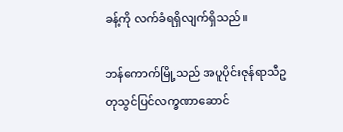ခန့်ကို လက်ခံရရှိလျက်ရှိသည်။

ဘန်ကောက်မြို့သည် အပူပိုင်းဇုန်ရာသီဥတုသွင်ပြင်လက္ခဏာဆောင်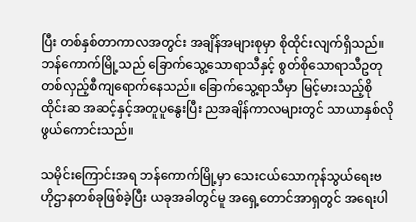ပြီး တစ်နှစ်တာကာလအတွင်း အချိန်အများစုမှာ စိုထိုင်းလျက်ရှိသည်။ ဘန်ကောက်မြို့သည် ခြောက်သွေ့သောရာသီနှင့် စွတ်စိုသောရာသီဥတု တစ်လှည့်စီကျရောက်နေသည်။ ခြောက်သွေ့ရာသီမှာ မြင့်မားသည့်စိုထိုင်းဆ အဆင့်နှင့်အတူပူနွေးပြီး ညအချိန်ကာလများတွင် သာယာနှစ်လိုဖွယ်ကောင်းသည်။

သမိုင်းကြောင်းအရ ဘန်ကောက်မြို့မှာ သေးငယ်သောကုန်သွယ်ရေးဗဟိုဌာနတစ်ခုဖြစ်ခဲ့ပြီး ယခုအခါတွင်မူ အရှေ့တောင်အာရှတွင် အရေးပါ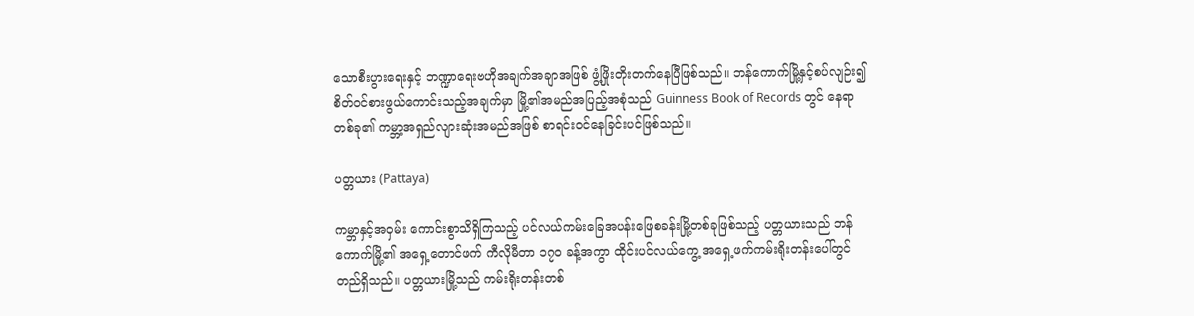သောစီးပွားရေးနှင့် ဘဏ္ဍာရေးဗဟိုအချက်အချာအဖြစ် ဖွံ့ဖြိုးတိုးတက်နေပြီဖြစ်သည်။ ဘန်ကောက်မြို့နှင့်စပ်လျဉ်း၍ စိတ်ဝင်စားဖွယ်ကောင်းသည့်အချက်မှာ မြို့၏အမည်အပြည့်အစုံသည် Guinness Book of Records တွင် နေရာတစ်ခု၏ ကမ္ဘာ့အရှည်လျားဆုံးအမည်အဖြစ် စာရင်းဝင်နေခြင်းပင်ဖြစ်သည်။

ပတ္တယား (Pattaya)

ကမ္ဘာနှင့်အဝှမ်း ကောင်းစွာသိရှိကြသည့် ပင်လယ်ကမ်းခြေအပန်းဖြေစခန်းမြို့တစ်ခုဖြစ်သည့် ပတ္တယားသည် ဘန်ကောက်မြို့၏ အရှေ့တောင်ဖက် ကီလိုမီတာ ၁၇၀ ခန့်အကွာ ထိုင်းပင်လယ်ကွေ့ အရှေ့ဖက်ကမ်းရိုးတန်းပေါ်တွင် တည်ရှိသည်။ ပတ္တယားမြို့သည် ကမ်းရိုးတန်းတစ်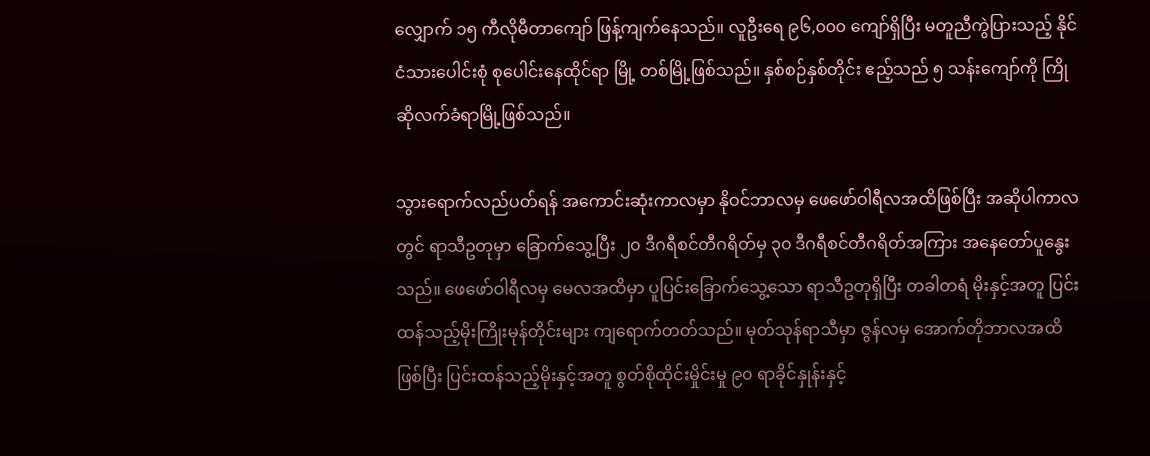လျှောက် ၁၅ ကီလိုမီတာကျော် ဖြန့်ကျက်နေသည်။ လူဦးရေ ၉၆,၀၀၀ ကျော်ရှိပြီး မတူညီကွဲပြားသည့် နိုင်ငံသားပေါင်းစုံ စုပေါင်းနေထိုင်ရာ မြို့ တစ်မြို့ဖြစ်သည်။ နှစ်စဉ်နှစ်တိုင်း ဧည့်သည် ၅ သန်းကျော်ကို ကြိုဆိုလက်ခံရာမြို့ဖြစ်သည်။

သွားရောက်လည်ပတ်ရန် အကောင်းဆုံးကာလမှာ နိုဝင်ဘာလမှ ဖေဖော်ဝါရီလအထိဖြစ်ပြီး အဆိုပါကာလတွင် ရာသီဥတုမှာ ခြောက်သွေ့ပြီး ၂၀ ဒီဂရီစင်တီဂရိတ်မှ ၃၀ ဒီဂရီစင်တီဂရိတ်အကြား အနေတော်ပူနွေးသည်။ ဖေဖော်ဝါရီလမှ မေလအထိမှာ ပူပြင်းခြောက်သွေ့သော ရာသီဥတုရှိပြီး တခါတရံ မိုးနှင့်အတူ ပြင်းထန်သည့်မိုးကြိုးမုန်တိုင်းများ ကျရောက်တတ်သည်။ မုတ်သုန်ရာသီမှာ ဇွန်လမှ အောက်တိုဘာလအထိဖြစ်ပြီး ပြင်းထန်သည့်မိုးနှင့်အတူ စွတ်စိုထိုင်းမှိုင်းမှု ၉၀ ရာခိုင်နှုန်းနှင့်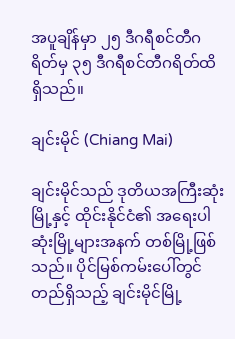အပူချိန်မှာ ၂၅ ဒီဂရီစင်တီဂရိတ်မှ ၃၅ ဒီဂရီစင်တီဂရိတ်ထိ ရှိသည်။

ချင်းမိုင် (Chiang Mai)

ချင်းမိုင်သည် ဒုတိယအကြီးဆုံးမြို့နှင့် ထိုင်းနိုင်ငံ၏ အရေးပါဆုံးမြို့များအနက် တစ်မြို့ဖြစ်သည်။ ပိုင်မြစ်ကမ်းပေါ်တွင်တည်ရှိသည့် ချင်းမိုင်မြို့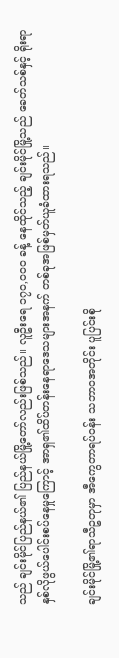သည် ချင်းမိုင်ပြည်နယ်၏ ပြည်နယ်မြို့တော်လည်းဖြစ်သည်။ လူဦးရေ ၁၇၀,၀၀၀ ခန့် နေထိုင်သည့် ချင်းမိုင်မြို့သည် ခေတ်သစ်နှင့် ရိုးရာ နှစ်လိုဖွယ်ပေါင်းစပ်နေမှုကြောင့် အာရှ၏ထိပ်တန်းနေရာဒေသများအနက် တစ်ခုအဖြစ်မှတ်ယူခံထားရသည်။

ချင်းမိုင်မြို့၏ရာသီဥတုမှာ အီကွေတာရပ်ဝန်း သဘာဝအတိုင်း ပူပြင်းစို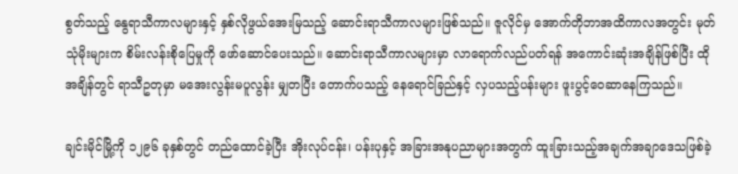စွတ်သည့် နွေရာသီကာလများနှင့် နှစ်လိုဖွယ်အေးမြသည့် ဆောင်းရာသီကာလများဖြစ်သည်။ ဇူလိုင်မှ အောက်တိုဘာအထိကာလအတွင်း မုတ်သုံမိုးများက စိမ်းလန်းစိုပြေမှုကို ဖော်ဆောင်ပေးသည်။ ဆောင်းရာသီကာလများမှာ လာရောက်လည်ပတ်ရန် အကောင်းဆုံးအချိန်ဖြစ်ပြီး ထိုအချိန်တွင် ရာသီဥတုမှာ မအေးလွန်းမပူလွန်း မျှတပြီး တောက်ပသည့် နေရောင်ခြည်နှင့် လှပသည့်ပန်းများ ဖူးပွင့်ဝေဆာနေကြသည်။

ချင်းမိုင်မြို့ကို ၁၂၉၆ ခုနှစ်တွင် တည်ထောင်ခဲ့ပြီး အိုးလုပ်ငန်း၊ ပန်းပုနှင့် အခြားအနုပညာများအတွက် ထူးခြားသည့်အချက်အချာဒေသဖြစ်ခဲ့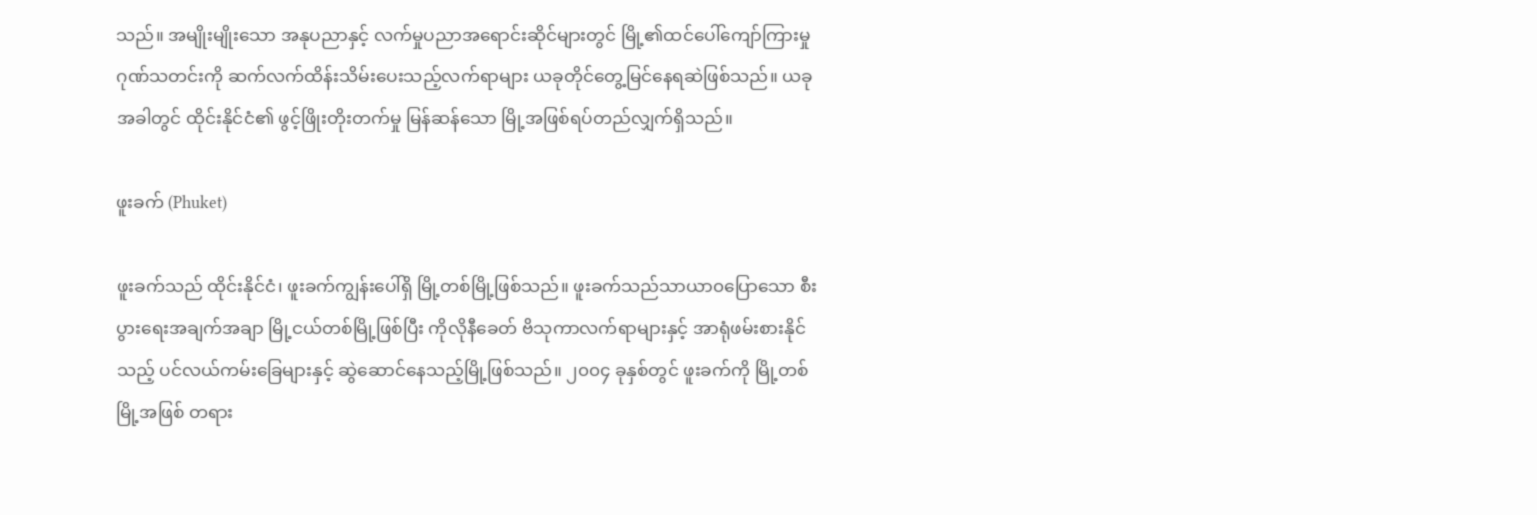သည်။ အမျိုးမျိုးသော အနုပညာနှင့် လက်မှုပညာအရောင်းဆိုင်များတွင် မြို့၏ထင်ပေါ်ကျော်ကြားမှုဂုဏ်သတင်းကို ဆက်လက်ထိန်းသိမ်းပေးသည့်လက်ရာများ ယခုတိုင်တွေ့မြင်နေရဆဲဖြစ်သည်။ ယခုအခါတွင် ထိုင်းနိုင်ငံ၏ ဖွင့်ဖြိုးတိုးတက်မှု မြန်ဆန်သော မြို့အဖြစ်ရပ်တည်လျှက်ရှိသည်။

ဖူးခက် (Phuket)

ဖူးခက်သည် ထိုင်းနိုင်ငံ၊ ဖူးခက်ကျွန်းပေါ်ရှိ မြို့တစ်မြို့ဖြစ်သည်။ ဖူးခက်သည်သာယာ၀ပြောသော စီးပွားရေးအချက်အချာ မြို့ငယ်တစ်မြို့ဖြစ်ပြီး ကိုလိုနီခေတ် ဗိသုကာလက်ရာများနှင့် အာရုံဖမ်းစားနိုင်သည့် ပင်လယ်ကမ်းခြေများနှင့် ဆွဲဆောင်နေသည့်မြို့ဖြစ်သည်။ ၂၀၀၄ ခုနှစ်တွင် ဖူးခက်ကို မြို့တစ်မြို့အဖြစ် တရား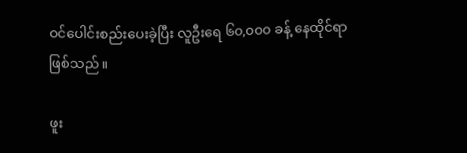ဝင်ပေါင်းစည်းပေးခဲ့ပြီး လူဦးရေ ၆၀,၀၀၀ ခန့် နေထိုင်ရာဖြစ်သည်။

ဖူး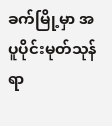ခက်မြို့မှာ အပူပိုင်းမုတ်သုန်ရာ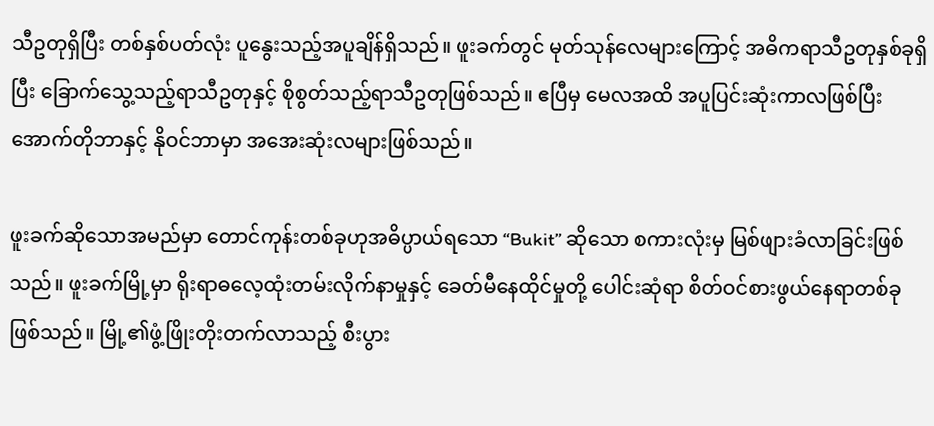သီဥတုရှိပြီး တစ်နှစ်ပတ်လုံး ပူနွေးသည့်အပူချိန်ရှိသည်။ ဖူးခက်တွင် မုတ်သုန်လေများကြောင့် အဓိကရာသီဥတုနှစ်ခုရှိပြီး ခြောက်သွေ့သည့်ရာသီဥတုနှင့် စိုစွတ်သည့်ရာသီဥတုဖြစ်သည်။ ဧပြီမှ မေလအထိ အပူပြင်းဆုံးကာလဖြစ်ပြီး အောက်တိုဘာနှင့် နိုဝင်ဘာမှာ အအေးဆုံးလများဖြစ်သည်။

ဖူးခက်ဆိုသောအမည်မှာ တောင်ကုန်းတစ်ခုဟုအဓိပ္ပာယ်ရသော “Bukit” ဆိုသော စကားလုံးမှ မြစ်ဖျားခံလာခြင်းဖြစ်သည်။ ဖူးခက်မြို့မှာ ရိုးရာဓလေ့ထုံးတမ်းလိုက်နာမှုနှင့် ခေတ်မီနေထိုင်မှုတို့ ပေါင်းဆုံရာ စိတ်ဝင်စားဖွယ်နေရာတစ်ခုဖြစ်သည်။ မြို့၏ဖွံ့ဖြိုးတိုးတက်လာသည့် စီးပွား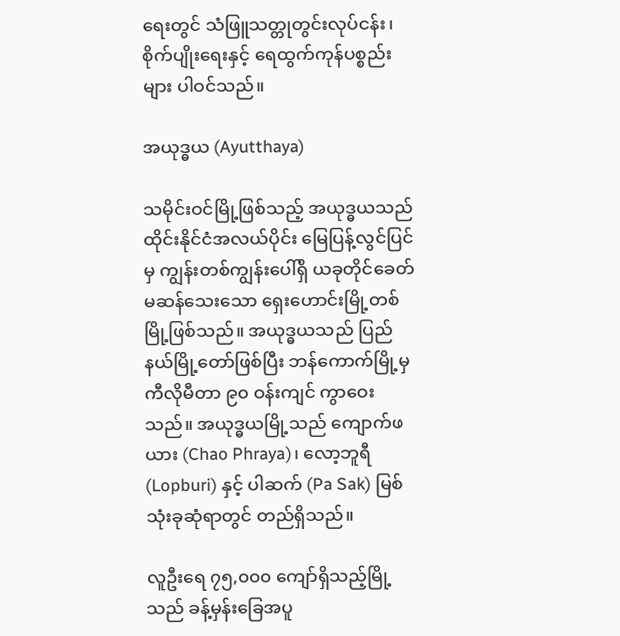ရေးတွင် သံဖြူသတ္တုတွင်းလုပ်ငန်း၊ စိုက်ပျိုးရေးနှင့် ရေထွက်ကုန်ပစ္စည်းများ ပါဝင်သည်။

အယုဒ္ဓယ (Ayutthaya)

သမိုင်းဝင်မြို့ဖြစ်သည့် အယုဒ္ဓယသည် ထိုင်းနိုင်ငံအလယ်ပိုင်း မြေပြန့်လွင်ပြင်မှ ကျွန်းတစ်ကျွန်းပေါ်ရှိ ယခုတိုင်ခေတ်မဆန်သေးသော ရှေးဟောင်းမြို့တစ်မြို့ဖြစ်သည်။ အယုဒ္ဓယသည် ပြည်နယ်မြို့တော်ဖြစ်ပြီး ဘန်ကောက်မြို့မှ ကီလိုမီတာ ၉၀ ဝန်းကျင် ကွာဝေးသည်။ အယုဒ္ဓယမြို့သည် ကျောက်ဖယား (Chao Phraya)၊ လော့ဘူရီ (Lopburi) နှင့် ပါဆက် (Pa Sak) မြစ်သုံးခုဆုံရာတွင် တည်ရှိသည်။

လူဦးရေ ၇၅,၀၀၀ ကျော်ရှိသည့်မြို့သည် ခန့်မှန်းခြေအပူ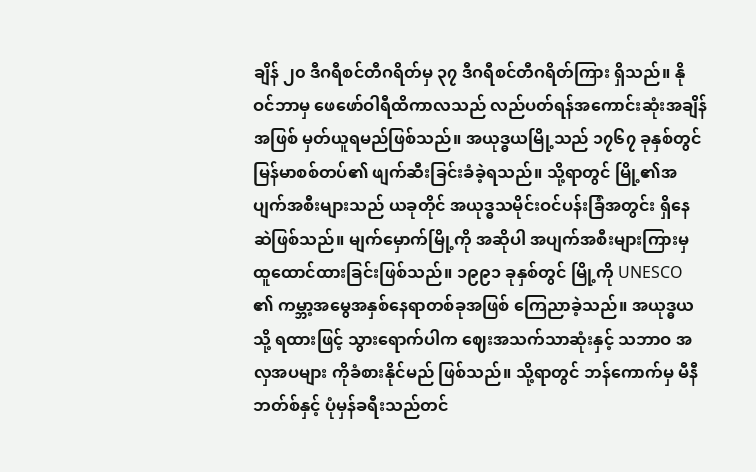ချိန် ၂၀ ဒီဂရီစင်တီဂရိတ်မှ ၃၇ ဒီဂရီစင်တီဂရိတ်ကြား ရှိသည်။ နိုဝင်ဘာမှ ဖေဖော်ဝါရီထိကာလသည် လည်ပတ်ရန်အကောင်းဆုံးအချိန်အဖြစ် မှတ်ယူရမည်ဖြစ်သည်။ အယုဒ္ဓယမြို့သည် ၁၇၆၇ ခုနှစ်တွင် မြန်မာစစ်တပ်၏ ဖျက်ဆီးခြင်းခံခဲ့ရသည်။ သို့ရာတွင် မြို့၏အပျက်အစီးများသည် ယခုတိုင် အယုဒ္ဓသမိုင်းဝင်ပန်းခြံအတွင်း ရှိနေဆဲဖြစ်သည်။ မျက်မှောက်မြို့ကို အဆိုပါ အပျက်အစီးများကြားမှ ထူထောင်ထားခြင်းဖြစ်သည်။ ၁၉၉၁ ခုနှစ်တွင် မြို့ကို UNESCO ၏ ကမ္ဘာ့အမွေအနှစ်နေရာတစ်ခုအဖြစ် ကြေညာခဲ့သည်။ အယုဒ္ဓယသို့ ရထားဖြင့် သွားရောက်ပါက ဈေးအသက်သာဆုံးနှင့် သဘာဝ အလှအပများ ကိုခံစားနိုင်မည် ဖြစ်သည်။ သို့ရာတွင် ဘန်ကောက်မှ မီနီဘတ်စ်နှင့် ပုံမှန်ခရီးသည်တင်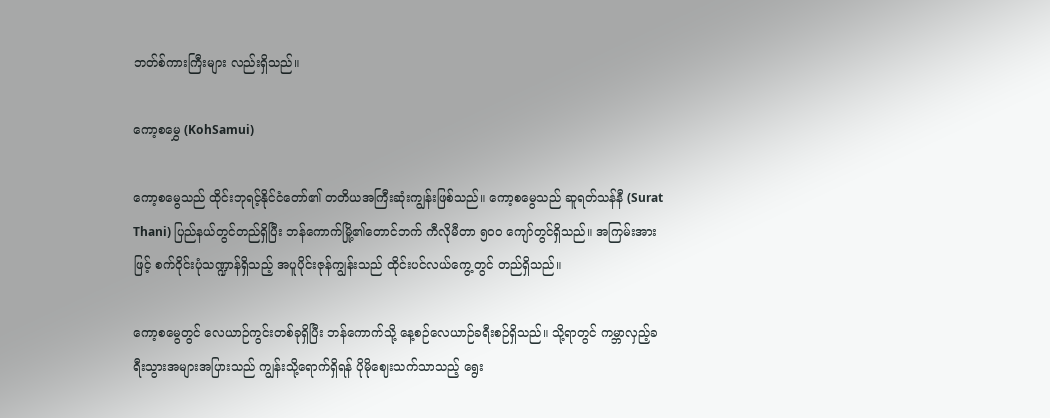ဘတ်စ်ကားကြီးများ လည်းရှိသည်။

ကော့စမွှေ (KohSamui)

ကော့စမွေသည် ထိုင်းဘုရင့်နိုင်ငံတော်၏ တတိယအကြီးဆုံးကျွန်းဖြစ်သည်။ ကော့စမွေသည် ဆူရတ်သန်နီ (Surat Thani) ပြည်နယ်တွင်တည်ရှိပြီး ဘန်ကောက်မြို့၏တောင်ဘက် ကီလိုမီတာ ၅၀၀ ကျော်တွင်ရှိသည်။ အကြမ်းအားဖြင့် စက်ဝိုင်းပုံသဏ္ဍာန်ရှိသည့် အပူပိုင်းဇုန်ကျွန်းသည် ထိုင်းပင်လယ်ကွေ့တွင် တည်ရှိသည်။

ကော့စမွေတွင် လေယာဉ်ကွင်းတစ်ခုရှိပြီး ဘန်ကောက်သို့ နေ့စဉ်လေယာဉ်ခရီးစဉ်ရှိသည်။ သို့ရာတွင် ကမ္ဘာလှည့်ခရီးသွားအများအပြားသည် ကျွန်းသို့ရောက်ရှိရန် ပိုမိုဈေးသက်သာသည့် ရွေး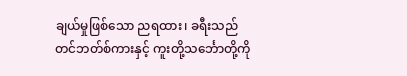ချယ်မှုဖြစ်သော ညရထား၊ ခရီးသည်တင်ဘတ်စ်ကားနှင့် ကူးတို့သင်္ဘောတို့ကို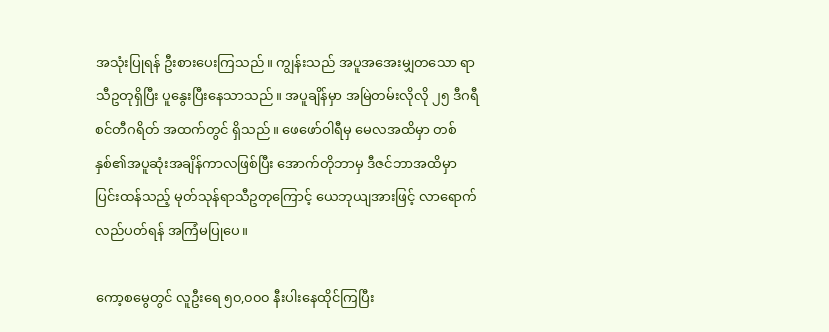အသုံးပြုရန် ဦးစားပေးကြသည်။ ကျွန်းသည် အပူအအေးမျှတသော ရာသီဥတုရှိပြီး ပူနွေးပြီးနေသာသည်။ အပူချိန်မှာ အမြဲတမ်းလိုလို ၂၅ ဒီဂရီစင်တီဂရိတ် အထက်တွင် ရှိသည်။ ဖေဖော်ဝါရီမှ မေလအထိမှာ တစ်နှစ်၏အပူဆုံးအချိန်ကာလဖြစ်ပြီး အောက်တိုဘာမှ ဒီဇင်ဘာအထိမှာ ပြင်းထန်သည့် မုတ်သုန်ရာသီဥတုကြောင့် ယေဘုယျအားဖြင့် လာရောက်လည်ပတ်ရန် အကြံမပြုပေ။

ကော့စမွေတွင် လူဦးရေ ၅၀,၀၀၀ နီးပါးနေထိုင်ကြပြီး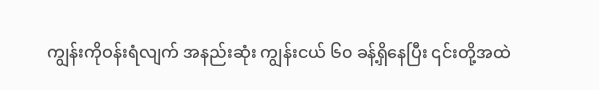ကျွန်းကိုဝန်းရံလျက် အနည်းဆုံး ကျွန်းငယ် ၆၀ ခန့်ရှိနေပြီး ၎င်းတို့အထဲ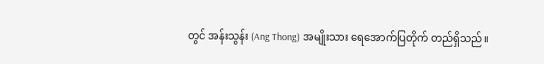တွင် အန်းသွန်း (Ang Thong) အမျိုးသား ရေအောက်ပြတိုက် တည်ရှိသည်။